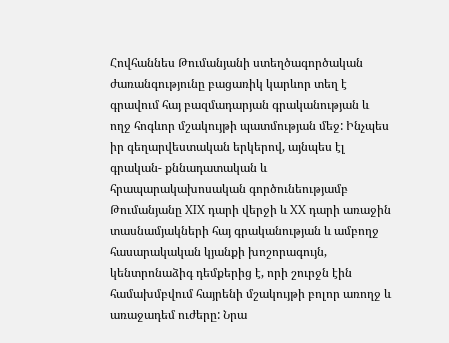Հովհաննես Թումանյանի ստեղծագործական ժառանգությունը բացառիկ կարևոր տեղ է գրավում հայ բազմադարյան գրականության և ողջ հոգևոր մշակույթի պատմության մեջ: Ինչպես իր գեղարվեստական երկերով, այնպես էլ գրական- քննադատական և հրապարակախոսական գործունեությամբ Թումանյանը XIX դարի վերջի և XX դարի առաջին տասնամյակների հայ գրականության և ամբողջ հասարակական կյանքի խոշորագույն, կենտրոնաձիգ դեմքերից է, որի շուրջն էին համախմբվում հայրենի մշակույթի բոլոր առողջ և առաջադեմ ուժերը: Նրա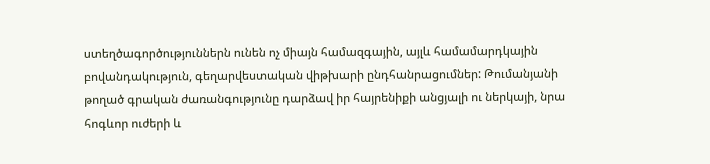ստեղծագործություններն ունեն ոչ միայն համազգային, այլև համամարդկային բովանդակություն, գեղարվեստական վիթխարի ընդհանրացումներ: Թումանյանի թողած գրական ժառանգությունը դարձավ իր հայրենիքի անցյալի ու ներկայի, նրա հոգևոր ուժերի և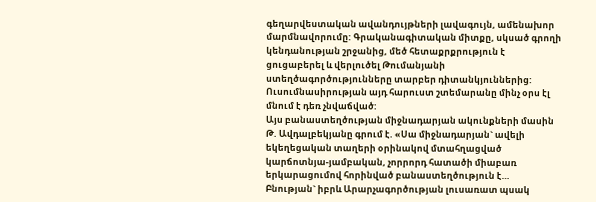գեղարվեստական ավանդույթների լավագույն, ամենախոր մարմնավորումը: Գրականագիտական միտքը, սկսած գրողի կենդանության շրջանից, մեծ հետաքրքրություն է ցուցաբերել և վերլուծել Թումանյանի ստեղծագործությունները տարբեր դիտանկյուններից: Ուսումնասիրության այդ հարուստ շտեմարանը մինչ օրս էլ մնում է դեռ չնվաճված:
Այս բանաստեղծության միջնադարյան ակունքների մասին Թ. Ավդալբեկյանը գրում է. «Սա միջնադարյան` ավելի եկեղեցական տաղերի օրինակով մտահղացված կարճոտնյա-յամբական, չորրորդ հատածի միաբառ երկարացումով հորինված բանաստեղծություն է…
Բնության` իբրև Արարչագործության լուսառատ պսակ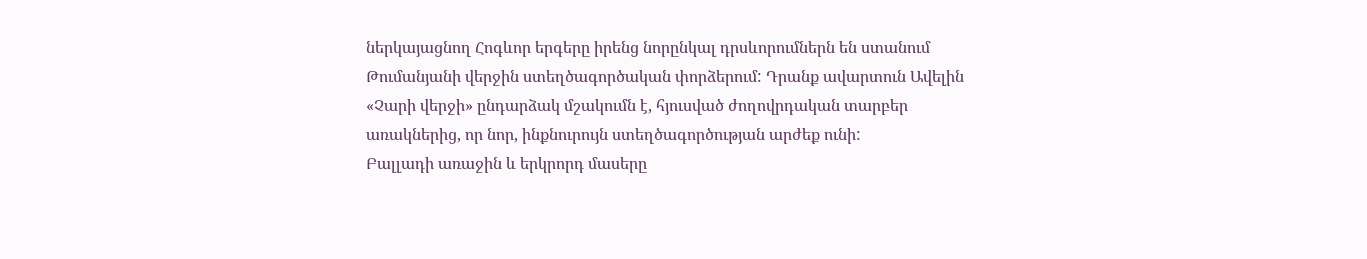ներկայացնող Հոգևոր երգերը իրենց նորընկալ դրսևորումներն են ստանում Թումանյանի վերջին ստեղծագործական փորձերում: Դրանք ավարտուն Ավելին
«Չարի վերջի» ընդարձակ մշակումն է, հյուսված ժողովրդական տարբեր առակներից, որ նոր, ինքնուրույն ստեղծագործության արժեք ունի:
Բալլադի առաջին և երկրորդ մասերը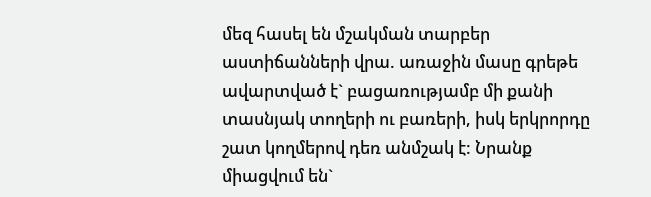մեզ հասել են մշակման տարբեր աստիճանների վրա. առաջին մասը գրեթե ավարտված է` բացառությամբ մի քանի տասնյակ տողերի ու բառերի, իսկ երկրորդը շատ կողմերով դեռ անմշակ է: Նրանք միացվում են`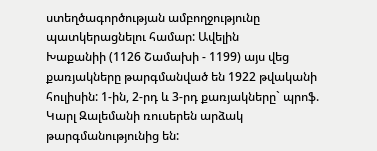ստեղծագործության ամբողջությունը պատկերացնելու համար: Ավելին
Խաքանիի (1126 Շամախի - 1199) այս վեց քառյակները թարգմանված են 1922 թվականի հուլիսին: 1-ին, 2-րդ և 3-րդ քառյակները` պրոֆ. Կարլ Զալեմանի ռուսերեն արձակ թարգմանությունից են: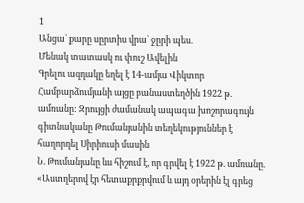1
Անցա` քարը սըրտիս վրա` ջըրի պես.
Մենակ տատասկ ու փուշ Ավելին
Գրելու ազդակը եղել է 14-ամյա Վիկտոր Համբարձումյանի այցը բանաստեղծին 1922 թ. ամռանը: Զրույցի ժամանակ ապագա խոշորագույն գիտնականը Թումանյանին տեղեկություններ է հաղորդել Սիրիուսի մասին
Ն. Թումանյանը ևս հիշում է, որ գրվել է 1922 թ. ամռանը. «Աստղերով էր հետաքրքրվում և այդ օրերին էլ գրեց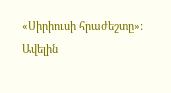«Սիրիուսի հրաժեշտը»:
Ավելին